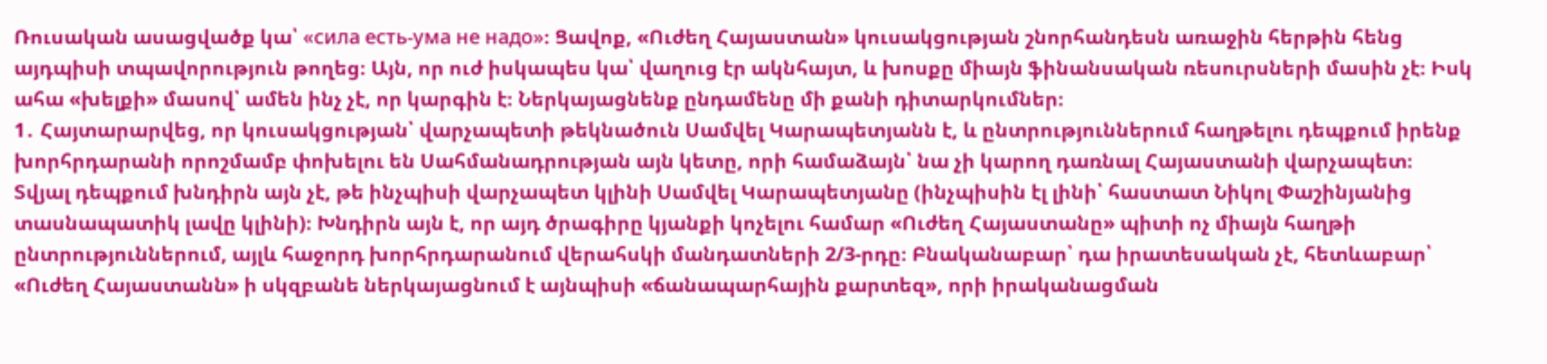Ռուսական ասացվածք կա՝ «сила есть-ума не надо»։ Ցավոք, «Ուժեղ Հայաստան» կուսակցության շնորհանդեսն առաջին հերթին հենց այդպիսի տպավորություն թողեց։ Այն, որ ուժ իսկապես կա՝ վաղուց էր ակնհայտ, և խոսքը միայն ֆինանսական ռեսուրսների մասին չէ։ Իսկ ահա «խելքի» մասով՝ ամեն ինչ չէ, որ կարգին է։ Ներկայացնենք ընդամենը մի քանի դիտարկումներ։
1․ Հայտարարվեց, որ կուսակցության՝ վարչապետի թեկնածուն Սամվել Կարապետյանն է, և ընտրություններում հաղթելու դեպքում իրենք խորհրդարանի որոշմամբ փոխելու են Սահմանադրության այն կետը, որի համաձայն՝ նա չի կարող դառնալ Հայաստանի վարչապետ։
Տվյալ դեպքում խնդիրն այն չէ, թե ինչպիսի վարչապետ կլինի Սամվել Կարապետյանը (ինչպիսին էլ լինի՝ հաստատ Նիկոլ Փաշինյանից տասնապատիկ լավը կլինի)։ Խնդիրն այն է, որ այդ ծրագիրը կյանքի կոչելու համար «Ուժեղ Հայաստանը» պիտի ոչ միայն հաղթի ընտրություններում, այլև հաջորդ խորհրդարանում վերահսկի մանդատների 2/3-րդը։ Բնականաբար՝ դա իրատեսական չէ, հետևաբար՝ «Ուժեղ Հայաստանն» ի սկզբանե ներկայացնում է այնպիսի «ճանապարհային քարտեզ», որի իրականացման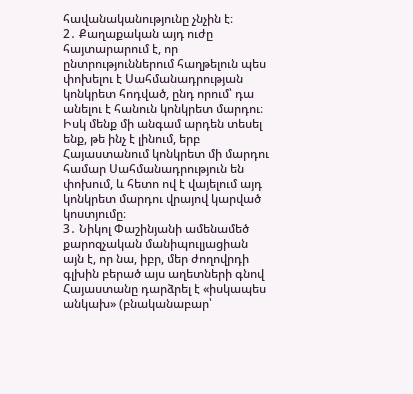հավանականությունը չնչին է։
2․ Քաղաքական այդ ուժը հայտարարում է, որ ընտրություններում հաղթելուն պես փոխելու է Սահմանադրության կոնկրետ հոդված, ընդ որում՝ դա անելու է հանուն կոնկրետ մարդու։ Իսկ մենք մի անգամ արդեն տեսել ենք, թե ինչ է լինում, երբ Հայաստանում կոնկրետ մի մարդու համար Սահմանադրություն են փոխում, և հետո ով է վայելում այդ կոնկրետ մարդու վրայով կարված կոստյումը։
3․ Նիկոլ Փաշինյանի ամենամեծ քարոզչական մանիպուլյացիան այն է, որ նա, իբր, մեր ժողովրդի գլխին բերած այս աղետների գնով Հայաստանը դարձրել է «իսկապես անկախ» (բնականաբար՝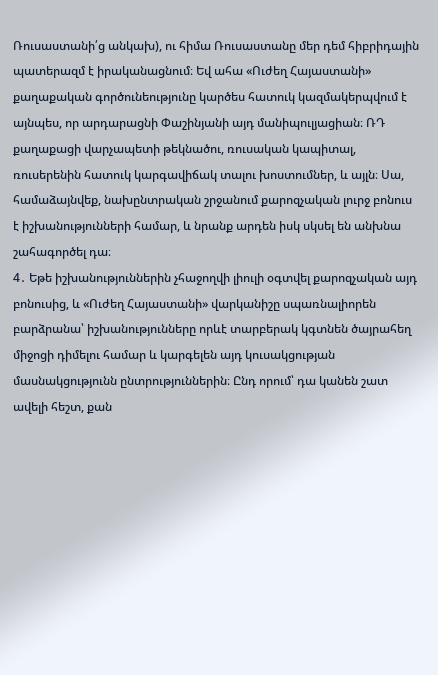Ռուսաստանի՛ց անկախ), ու հիմա Ռուսաստանը մեր դեմ հիբրիդային պատերազմ է իրականացնում։ Եվ ահա «Ուժեղ Հայաստանի» քաղաքական գործունեությունը կարծես հատուկ կազմակերպվում է այնպես, որ արդարացնի Փաշինյանի այդ մանիպուլյացիան։ ՌԴ քաղաքացի վարչապետի թեկնածու, ռուսական կապիտալ, ռուսերենին հատուկ կարգավիճակ տալու խոստումներ, և այլն։ Սա, համաձայնվեք, նախընտրական շրջանում քարոզչական լուրջ բոնուս է իշխանությունների համար, և նրանք արդեն իսկ սկսել են անխնա շահագործել դա։
4․ Եթե իշխանություններին չհաջողվի լիուլի օգտվել քարոզչական այդ բոնուսից, և «Ուժեղ Հայաստանի» վարկանիշը սպառնալիորեն բարձրանա՝ իշխանությունները որևէ տարբերակ կգտնեն ծայրահեղ միջոցի դիմելու համար և կարգելեն այդ կուսակցության մասնակցությունն ընտրություններին։ Ընդ որում՝ դա կանեն շատ ավելի հեշտ, քան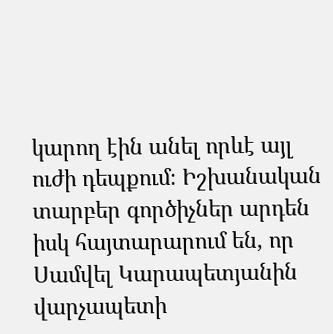կարող էին անել որևէ այլ ուժի դեպքում։ Իշխանական տարբեր գործիչներ արդեն իսկ հայտարարում են, որ Սամվել Կարապետյանին վարչապետի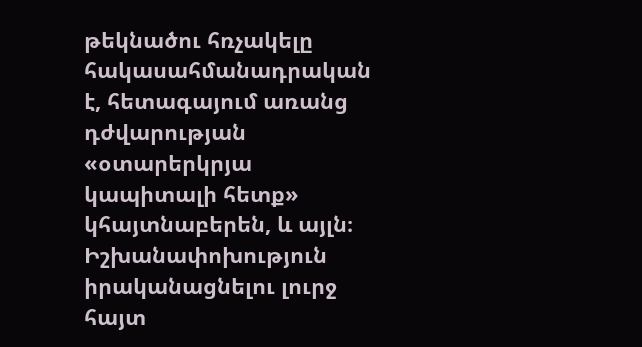թեկնածու հռչակելը հակասահմանադրական է, հետագայում առանց դժվարության «օտարերկրյա կապիտալի հետք» կհայտնաբերեն, և այլն։ Իշխանափոխություն իրականացնելու լուրջ հայտ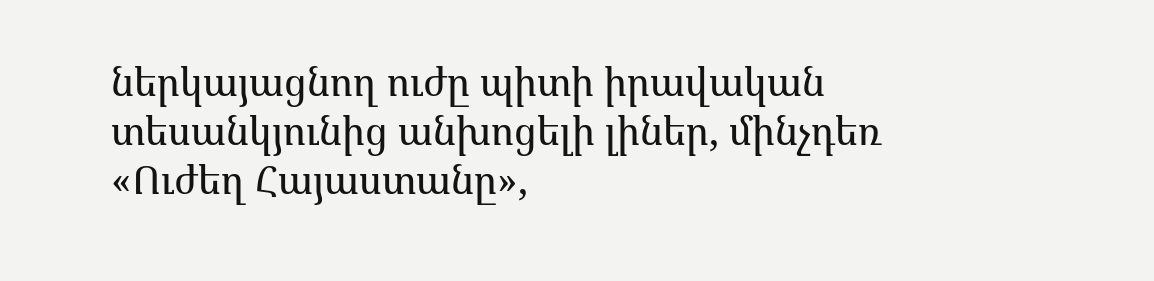ներկայացնող ուժը պիտի իրավական տեսանկյունից անխոցելի լիներ, մինչդեռ «Ուժեղ Հայաստանը»,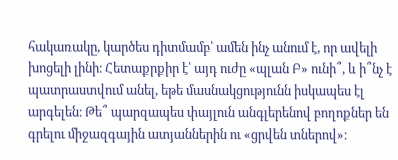հակառակը, կարծես դիտմամբ՝ ամեն ինչ անում է, որ ավելի խոցելի լինի։ Հետաքրքիր է՝ այդ ուժը «պլան Բ» ունի՞, և ի՞նչ է պատրաստվում անել, եթե մասնակցությունն իսկապես էլ արգելեն։ Թե՞ պարզապես փայլուն անգլերենով բողոքներ են գրելու միջազգային ատյաններին ու «ցրվեն տներով»։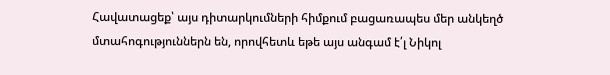Հավատացեք՝ այս դիտարկումների հիմքում բացառապես մեր անկեղծ մտահոգություններն են, որովհետև եթե այս անգամ է՛լ Նիկոլ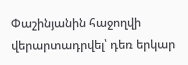Փաշինյանին հաջողվի վերարտադրվել՝ դեռ երկար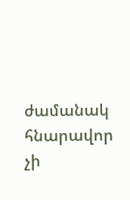ժամանակ հնարավոր չի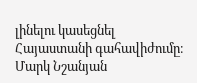լինելու կասեցնել Հայաստանի գահավիժումը։
Մարկ Նշանյան